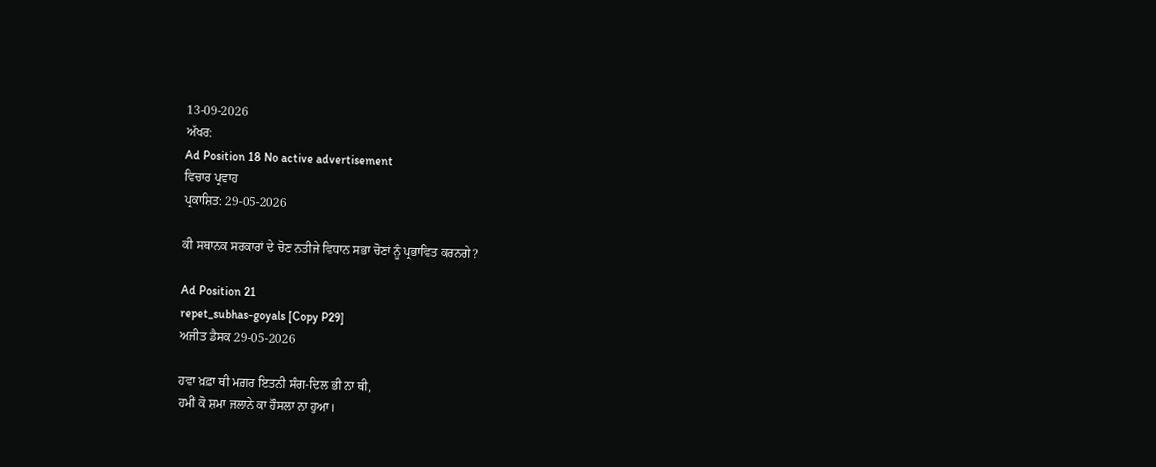13-09-2026
ਅੱਖਰ:
Ad Position 18 No active advertisement
ਵਿਚਾਰ ਪ੍ਰਵਾਹ
ਪ੍ਰਕਾਸ਼ਿਤ: 29-05-2026

ਕੀ ਸਥਾਨਕ ਸਰਕਾਰਾਂ ਦੇ ਚੋਣ ਨਤੀਜੇ ਵਿਧਾਨ ਸਭਾ ਚੋਣਾਂ ਨੂੰ ਪ੍ਰਭਾਵਿਤ ਕਰਨਗੇ?

Ad Position 21
repet_subhas-goyals [Copy P29]
ਅਜੀਤ ਡੈਸਕ 29-05-2026

ਹਵਾ ਖ਼ਫ਼ਾ ਥੀ ਮਗ਼ਰ ਇਤਨੀ ਸੰਗ-ਦਿਲ ਭੀ ਨਾ ਥੀ,
ਹਮੀਂ ਕੋ ਸ਼ਮਾ ਜਲਾਨੇ ਕਾ ਹੌਸਲਾ ਨਾ ਹੁਆ।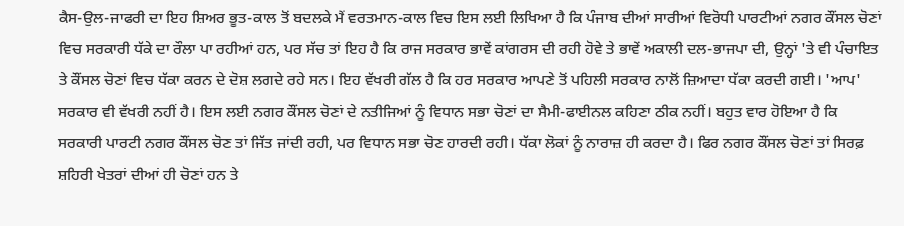ਕੈਸ-ਉਲ-ਜਾਫਰੀ ਦਾ ਇਹ ਸ਼ਿਅਰ ਭੂਤ-ਕਾਲ ਤੋਂ ਬਦਲਕੇ ਮੈਂ ਵਰਤਮਾਨ-ਕਾਲ ਵਿਚ ਇਸ ਲਈ ਲਿਖਿਆ ਹੈ ਕਿ ਪੰਜਾਬ ਦੀਆਂ ਸਾਰੀਆਂ ਵਿਰੋਧੀ ਪਾਰਟੀਆਂ ਨਗਰ ਕੌਂਸਲ ਚੋਣਾਂ ਵਿਚ ਸਰਕਾਰੀ ਧੱਕੇ ਦਾ ਰੌਲਾ ਪਾ ਰਹੀਆਂ ਹਨ, ਪਰ ਸੱਚ ਤਾਂ ਇਹ ਹੈ ਕਿ ਰਾਜ ਸਰਕਾਰ ਭਾਵੇਂ ਕਾਂਗਰਸ ਦੀ ਰਹੀ ਹੋਵੇ ਤੇ ਭਾਵੇਂ ਅਕਾਲੀ ਦਲ-ਭਾਜਪਾ ਦੀ, ਉਨ੍ਹਾਂ 'ਤੇ ਵੀ ਪੰਚਾਇਤ ਤੇ ਕੌਂਸਲ ਚੋਣਾਂ ਵਿਚ ਧੱਕਾ ਕਰਨ ਦੇ ਦੋਸ਼ ਲਗਦੇ ਰਹੇ ਸਨ। ਇਹ ਵੱਖਰੀ ਗੱਲ ਹੈ ਕਿ ਹਰ ਸਰਕਾਰ ਆਪਣੇ ਤੋਂ ਪਹਿਲੀ ਸਰਕਾਰ ਨਾਲੋਂ ਜ਼ਿਆਦਾ ਧੱਕਾ ਕਰਦੀ ਗਈ। 'ਆਪ' ਸਰਕਾਰ ਵੀ ਵੱਖਰੀ ਨਹੀਂ ਹੈ। ਇਸ ਲਈ ਨਗਰ ਕੌਂਸਲ ਚੋਣਾਂ ਦੇ ਨਤੀਜਿਆਂ ਨੂੰ ਵਿਧਾਨ ਸਭਾ ਚੋਣਾਂ ਦਾ ਸੈਮੀ-ਫਾਈਨਲ ਕਹਿਣਾ ਠੀਕ ਨਹੀਂ। ਬਹੁਤ ਵਾਰ ਹੋਇਆ ਹੈ ਕਿ ਸਰਕਾਰੀ ਪਾਰਟੀ ਨਗਰ ਕੌਂਸਲ ਚੋਣ ਤਾਂ ਜਿੱਤ ਜਾਂਦੀ ਰਹੀ, ਪਰ ਵਿਧਾਨ ਸਭਾ ਚੋਣ ਹਾਰਦੀ ਰਹੀ। ਧੱਕਾ ਲੋਕਾਂ ਨੂੰ ਨਾਰਾਜ਼ ਹੀ ਕਰਦਾ ਹੈ। ਫਿਰ ਨਗਰ ਕੌਂਸਲ ਚੋਣਾਂ ਤਾਂ ਸਿਰਫ਼ ਸ਼ਹਿਰੀ ਖੇਤਰਾਂ ਦੀਆਂ ਹੀ ਚੋਣਾਂ ਹਨ ਤੇ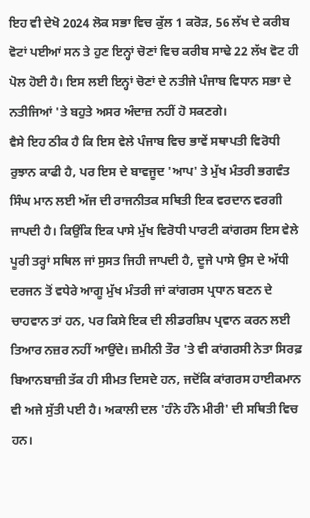ਇਹ ਵੀ ਦੇਖੋ 2024 ਲੋਕ ਸਭਾ ਵਿਚ ਕੁੱਲ 1 ਕਰੋੜ, 56 ਲੱਖ ਦੇ ਕਰੀਬ ਵੋਟਾਂ ਪਈਆਂ ਸਨ ਤੇ ਹੁਣ ਇਨ੍ਹਾਂ ਚੋਣਾਂ ਵਿਚ ਕਰੀਬ ਸਾਢੇ 22 ਲੱਖ ਵੋਟ ਹੀ ਪੋਲ ਹੋਈ ਹੈ। ਇਸ ਲਈ ਇਨ੍ਹਾਂ ਚੋਣਾਂ ਦੇ ਨਤੀਜੇ ਪੰਜਾਬ ਵਿਧਾਨ ਸਭਾ ਦੇ ਨਤੀਜਿਆਂ 'ਤੇ ਬਹੁਤੇ ਅਸਰ ਅੰਦਾਜ਼ ਨਹੀਂ ਹੋ ਸਕਣਗੇ।
ਵੈਸੇ ਇਹ ਠੀਕ ਹੈ ਕਿ ਇਸ ਵੇਲੇ ਪੰਜਾਬ ਵਿਚ ਭਾਵੇਂ ਸਥਾਪਤੀ ਵਿਰੋਧੀ ਰੁਝਾਨ ਕਾਫੀ ਹੈ, ਪਰ ਇਸ ਦੇ ਬਾਵਜੂਦ 'ਆਪ' ਤੇ ਮੁੱਖ ਮੰਤਰੀ ਭਗਵੰਤ ਸਿੰਘ ਮਾਨ ਲਈ ਅੱਜ ਦੀ ਰਾਜਨੀਤਕ ਸਥਿਤੀ ਇਕ ਵਰਦਾਨ ਵਰਗੀ ਜਾਪਦੀ ਹੈ। ਕਿਉਂਕਿ ਇਕ ਪਾਸੇ ਮੁੱਖ ਵਿਰੋਧੀ ਪਾਰਟੀ ਕਾਂਗਰਸ ਇਸ ਵੇਲੇ ਪੂਰੀ ਤਰ੍ਹਾਂ ਸਥਿਲ ਜਾਂ ਸੁਸਤ ਜਿਹੀ ਜਾਪਦੀ ਹੈ, ਦੂਜੇ ਪਾਸੇ ਉਸ ਦੇ ਅੱਧੀ ਦਰਜਨ ਤੋਂ ਵਧੇਰੇ ਆਗੂ ਮੁੱਖ ਮੰਤਰੀ ਜਾਂ ਕਾਂਗਰਸ ਪ੍ਰਧਾਨ ਬਣਨ ਦੇ ਚਾਹਵਾਨ ਤਾਂ ਹਨ, ਪਰ ਕਿਸੇ ਇਕ ਦੀ ਲੀਡਰਸ਼ਿਪ ਪ੍ਰਵਾਨ ਕਰਨ ਲਈ ਤਿਆਰ ਨਜ਼ਰ ਨਹੀਂ ਆਉਂਦੇ। ਜ਼ਮੀਨੀ ਤੌਰ 'ਤੇ ਵੀ ਕਾਂਗਰਸੀ ਨੇਤਾ ਸਿਰਫ਼ ਬਿਆਨਬਾਜ਼ੀ ਤੱਕ ਹੀ ਸੀਮਤ ਦਿਸਦੇ ਹਨ, ਜਦੋਂਕਿ ਕਾਂਗਰਸ ਹਾਈਕਮਾਨ ਵੀ ਅਜੇ ਸੁੱਤੀ ਪਈ ਹੈ। ਅਕਾਲੀ ਦਲ 'ਹੰਨੇ ਹੰਨੇ ਮੀਰੀ' ਦੀ ਸਥਿਤੀ ਵਿਚ ਹਨ।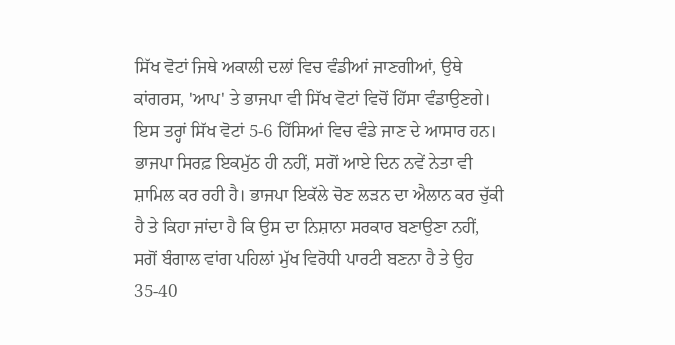ਸਿੱਖ ਵੋਟਾਂ ਜਿਥੇ ਅਕਾਲੀ ਦਲਾਂ ਵਿਚ ਵੰਡੀਆਂ ਜਾਣਗੀਆਂ, ਉਥੇ ਕਾਂਗਰਸ, 'ਆਪ' ਤੇ ਭਾਜਪਾ ਵੀ ਸਿੱਖ ਵੋਟਾਂ ਵਿਚੋਂ ਹਿੱਸਾ ਵੰਡਾਉਣਗੇ। ਇਸ ਤਰ੍ਹਾਂ ਸਿੱਖ ਵੋਟਾਂ 5-6 ਹਿੱਸਿਆਂ ਵਿਚ ਵੰਡੇ ਜਾਣ ਦੇ ਆਸਾਰ ਹਨ। ਭਾਜਪਾ ਸਿਰਫ਼ ਇਕਮੁੱਠ ਹੀ ਨਹੀਂ, ਸਗੋਂ ਆਏ ਦਿਨ ਨਵੇਂ ਨੇਤਾ ਵੀ ਸ਼ਾਮਿਲ ਕਰ ਰਹੀ ਹੈ। ਭਾਜਪਾ ਇਕੱਲੇ ਚੋਣ ਲੜਨ ਦਾ ਐਲਾਨ ਕਰ ਚੁੱਕੀ ਹੈ ਤੇ ਕਿਹਾ ਜਾਂਦਾ ਹੈ ਕਿ ਉਸ ਦਾ ਨਿਸ਼ਾਨਾ ਸਰਕਾਰ ਬਣਾਉਣਾ ਨਹੀਂ, ਸਗੋਂ ਬੰਗਾਲ ਵਾਂਗ ਪਹਿਲਾਂ ਮੁੱਖ ਵਿਰੋਧੀ ਪਾਰਟੀ ਬਣਨਾ ਹੈ ਤੇ ਉਹ 35-40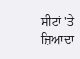ਸੀਟਾਂ 'ਤੇ ਜ਼ਿਆਦਾ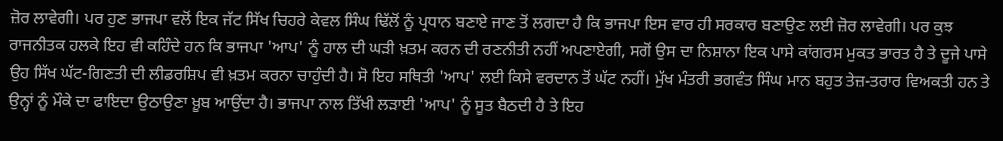ਜ਼ੋਰ ਲਾਵੇਗੀ। ਪਰ ਹੁਣ ਭਾਜਪਾ ਵਲੋਂ ਇਕ ਜੱਟ ਸਿੱਖ ਚਿਹਰੇ ਕੇਵਲ ਸਿੰਘ ਢਿੱਲੋਂ ਨੂੰ ਪ੍ਰਧਾਨ ਬਣਾਏ ਜਾਣ ਤੋਂ ਲਗਦਾ ਹੈ ਕਿ ਭਾਜਪਾ ਇਸ ਵਾਰ ਹੀ ਸਰਕਾਰ ਬਣਾਉਣ ਲਈ ਜ਼ੋਰ ਲਾਵੇਗੀ। ਪਰ ਕੁਝ ਰਾਜਨੀਤਕ ਹਲਕੇ ਇਹ ਵੀ ਕਹਿੰਦੇ ਹਨ ਕਿ ਭਾਜਪਾ 'ਆਪ' ਨੂੰ ਹਾਲ ਦੀ ਘੜੀ ਖ਼ਤਮ ਕਰਨ ਦੀ ਰਣਨੀਤੀ ਨਹੀਂ ਅਪਣਾਏਗੀ, ਸਗੋਂ ਉਸ ਦਾ ਨਿਸ਼ਾਨਾ ਇਕ ਪਾਸੇ ਕਾਂਗਰਸ ਮੁਕਤ ਭਾਰਤ ਹੈ ਤੇ ਦੂਜੇ ਪਾਸੇ ਉਹ ਸਿੱਖ ਘੱਟ-ਗਿਣਤੀ ਦੀ ਲੀਡਰਸ਼ਿਪ ਵੀ ਖ਼ਤਮ ਕਰਨਾ ਚਾਹੁੰਦੀ ਹੈ। ਸੋ ਇਹ ਸਥਿਤੀ 'ਆਪ' ਲਈ ਕਿਸੇ ਵਰਦਾਨ ਤੋਂ ਘੱਟ ਨਹੀਂ। ਮੁੱਖ ਮੰਤਰੀ ਭਗਵੰਤ ਸਿੰਘ ਮਾਨ ਬਹੁਤ ਤੇਜ਼-ਤਰਾਰ ਵਿਅਕਤੀ ਹਨ ਤੇ ਉਨ੍ਹਾਂ ਨੂੰ ਮੌਕੇ ਦਾ ਫਾਇਦਾ ਉਠਾਉਣਾ ਖ਼ੂਬ ਆਉਂਦਾ ਹੈ। ਭਾਜਪਾ ਨਾਲ ਤਿੱਖੀ ਲੜਾਈ 'ਆਪ' ਨੂੰ ਸੂਤ ਬੈਠਦੀ ਹੈ ਤੇ ਇਹ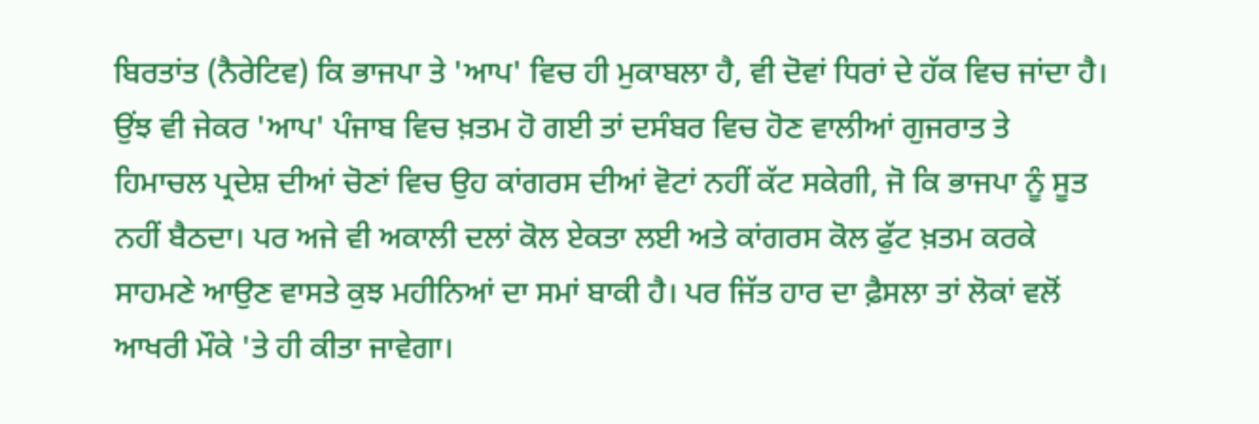ਬਿਰਤਾਂਤ (ਨੈਰੇਟਿਵ) ਕਿ ਭਾਜਪਾ ਤੇ 'ਆਪ' ਵਿਚ ਹੀ ਮੁਕਾਬਲਾ ਹੈ, ਵੀ ਦੋਵਾਂ ਧਿਰਾਂ ਦੇ ਹੱਕ ਵਿਚ ਜਾਂਦਾ ਹੈ। ਉਂਝ ਵੀ ਜੇਕਰ 'ਆਪ' ਪੰਜਾਬ ਵਿਚ ਖ਼ਤਮ ਹੋ ਗਈ ਤਾਂ ਦਸੰਬਰ ਵਿਚ ਹੋਣ ਵਾਲੀਆਂ ਗੁਜਰਾਤ ਤੇ ਹਿਮਾਚਲ ਪ੍ਰਦੇਸ਼ ਦੀਆਂ ਚੋਣਾਂ ਵਿਚ ਉਹ ਕਾਂਗਰਸ ਦੀਆਂ ਵੋਟਾਂ ਨਹੀਂ ਕੱਟ ਸਕੇਗੀ, ਜੋ ਕਿ ਭਾਜਪਾ ਨੂੰ ਸੂਤ ਨਹੀਂ ਬੈਠਦਾ। ਪਰ ਅਜੇ ਵੀ ਅਕਾਲੀ ਦਲਾਂ ਕੋਲ ਏਕਤਾ ਲਈ ਅਤੇ ਕਾਂਗਰਸ ਕੋਲ ਫੁੱਟ ਖ਼ਤਮ ਕਰਕੇ ਸਾਹਮਣੇ ਆਉਣ ਵਾਸਤੇ ਕੁਝ ਮਹੀਨਿਆਂ ਦਾ ਸਮਾਂ ਬਾਕੀ ਹੈ। ਪਰ ਜਿੱਤ ਹਾਰ ਦਾ ਫ਼ੈਸਲਾ ਤਾਂ ਲੋਕਾਂ ਵਲੋਂ ਆਖਰੀ ਮੌਕੇ 'ਤੇ ਹੀ ਕੀਤਾ ਜਾਵੇਗਾ।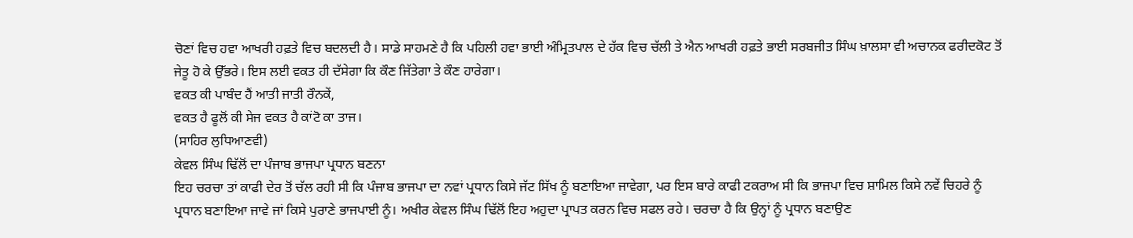ਚੋਣਾਂ ਵਿਚ ਹਵਾ ਆਖਰੀ ਹਫ਼ਤੇ ਵਿਚ ਬਦਲਦੀ ਹੈ। ਸਾਡੇ ਸਾਹਮਣੇ ਹੈ ਕਿ ਪਹਿਲੀ ਹਵਾ ਭਾਈ ਅੰਮ੍ਰਿਤਪਾਲ ਦੇ ਹੱਕ ਵਿਚ ਚੱਲੀ ਤੇ ਐਨ ਆਖਰੀ ਹਫ਼ਤੇ ਭਾਈ ਸਰਬਜੀਤ ਸਿੰਘ ਖ਼ਾਲਸਾ ਵੀ ਅਚਾਨਕ ਫਰੀਦਕੋਟ ਤੋਂ ਜੇਤੂ ਹੋ ਕੇ ਉੱਭਰੇ। ਇਸ ਲਈ ਵਕਤ ਹੀ ਦੱਸੇਗਾ ਕਿ ਕੌਣ ਜਿੱਤੇਗਾ ਤੇ ਕੌਣ ਹਾਰੇਗਾ।
ਵਕਤ ਕੀ ਪਾਬੰਦ ਹੈਂ ਆਤੀ ਜਾਤੀ ਰੌਨਕੇਂ,
ਵਕਤ ਹੈ ਫੂਲੋਂ ਕੀ ਸੇਜ ਵਕਤ ਹੈ ਕਾਂਟੋ ਕਾ ਤਾਜ।
(ਸਾਹਿਰ ਲੁਧਿਆਣਵੀ)
ਕੇਵਲ ਸਿੰਘ ਢਿੱਲੋਂ ਦਾ ਪੰਜਾਬ ਭਾਜਪਾ ਪ੍ਰਧਾਨ ਬਣਨਾ
ਇਹ ਚਰਚਾ ਤਾਂ ਕਾਫੀ ਦੇਰ ਤੋਂ ਚੱਲ ਰਹੀ ਸੀ ਕਿ ਪੰਜਾਬ ਭਾਜਪਾ ਦਾ ਨਵਾਂ ਪ੍ਰਧਾਨ ਕਿਸੇ ਜੱਟ ਸਿੱਖ ਨੂੰ ਬਣਾਇਆ ਜਾਵੇਗਾ, ਪਰ ਇਸ ਬਾਰੇ ਕਾਫੀ ਟਕਰਾਅ ਸੀ ਕਿ ਭਾਜਪਾ ਵਿਚ ਸ਼ਾਮਿਲ ਕਿਸੇ ਨਵੇਂ ਚਿਹਰੇ ਨੂੰ ਪ੍ਰਧਾਨ ਬਣਾਇਆ ਜਾਵੇ ਜਾਂ ਕਿਸੇ ਪੁਰਾਣੇ ਭਾਜਪਾਈ ਨੂੰ। ਅਖੀਰ ਕੇਵਲ ਸਿੰਘ ਢਿੱਲੋਂ ਇਹ ਅਹੁਦਾ ਪ੍ਰਾਪਤ ਕਰਨ ਵਿਚ ਸਫਲ ਰਹੇ। ਚਰਚਾ ਹੈ ਕਿ ਉਨ੍ਹਾਂ ਨੂੰ ਪ੍ਰਧਾਨ ਬਣਾਉਣ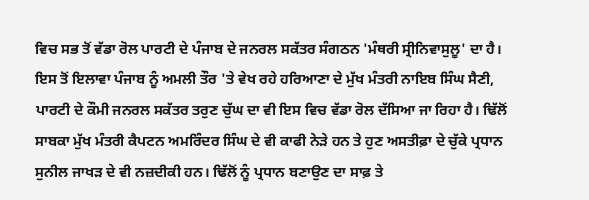ਵਿਚ ਸਭ ਤੋਂ ਵੱਡਾ ਰੋਲ ਪਾਰਟੀ ਦੇ ਪੰਜਾਬ ਦੇ ਜਨਰਲ ਸਕੱਤਰ ਸੰਗਠਨ 'ਮੰਥਰੀ ਸ੍ਰੀਨਿਵਾਸੁਲੂ' ਦਾ ਹੈ। ਇਸ ਤੋਂ ਇਲਾਵਾ ਪੰਜਾਬ ਨੂੰ ਅਮਲੀ ਤੌਰ 'ਤੇ ਵੇਖ ਰਹੇ ਹਰਿਆਣਾ ਦੇ ਮੁੱਖ ਮੰਤਰੀ ਨਾਇਬ ਸਿੰਘ ਸੈਣੀ, ਪਾਰਟੀ ਦੇ ਕੌਮੀ ਜਨਰਲ ਸਕੱਤਰ ਤਰੁਣ ਚੁੱਘ ਦਾ ਵੀ ਇਸ ਵਿਚ ਵੱਡਾ ਰੋਲ ਦੱਸਿਆ ਜਾ ਰਿਹਾ ਹੈ। ਢਿੱਲੋਂ ਸਾਬਕਾ ਮੁੱਖ ਮੰਤਰੀ ਕੈਪਟਨ ਅਮਰਿੰਦਰ ਸਿੰਘ ਦੇ ਵੀ ਕਾਫੀ ਨੇੜੇ ਹਨ ਤੇ ਹੁਣ ਅਸਤੀਫ਼ਾ ਦੇ ਚੁੱਕੇ ਪ੍ਰਧਾਨ ਸੁਨੀਲ ਜਾਖੜ ਦੇ ਵੀ ਨਜ਼ਦੀਕੀ ਹਨ। ਢਿੱਲੋਂ ਨੂੰ ਪ੍ਰਧਾਨ ਬਣਾਉਣ ਦਾ ਸਾਫ਼ ਤੇ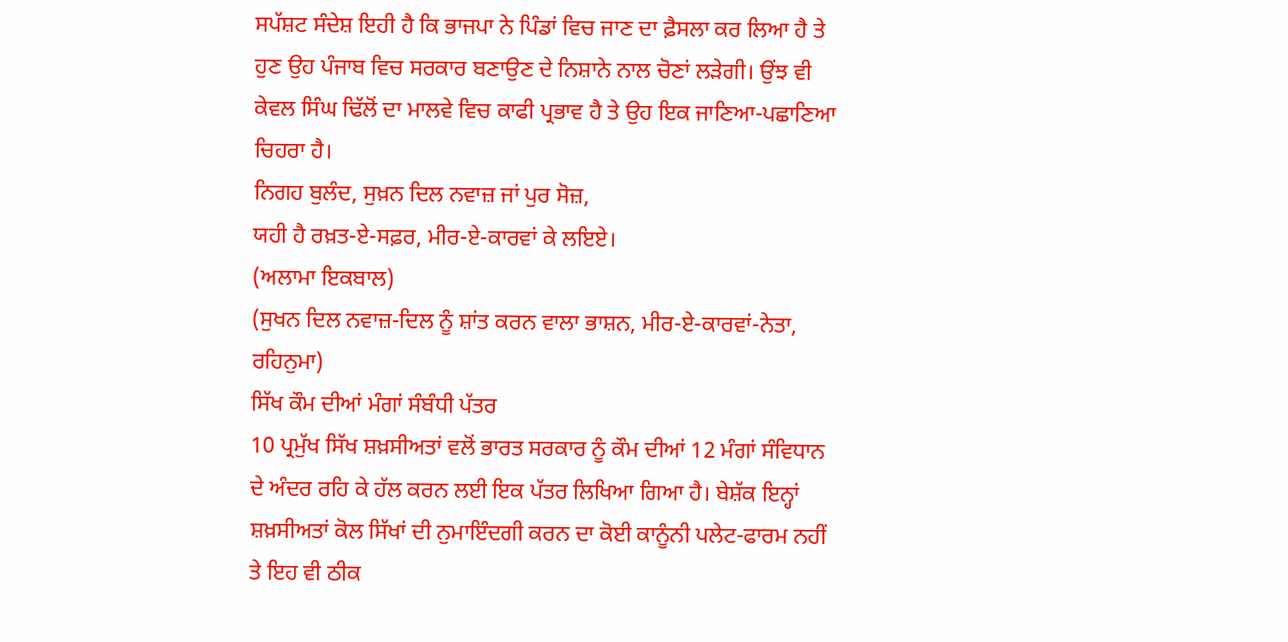ਸਪੱਸ਼ਟ ਸੰਦੇਸ਼ ਇਹੀ ਹੈ ਕਿ ਭਾਜਪਾ ਨੇ ਪਿੰਡਾਂ ਵਿਚ ਜਾਣ ਦਾ ਫ਼ੈਸਲਾ ਕਰ ਲਿਆ ਹੈ ਤੇ ਹੁਣ ਉਹ ਪੰਜਾਬ ਵਿਚ ਸਰਕਾਰ ਬਣਾਉਣ ਦੇ ਨਿਸ਼ਾਨੇ ਨਾਲ ਚੋਣਾਂ ਲੜੇਗੀ। ਉਂਝ ਵੀ ਕੇਵਲ ਸਿੰਘ ਢਿੱਲੋਂ ਦਾ ਮਾਲਵੇ ਵਿਚ ਕਾਫੀ ਪ੍ਰਭਾਵ ਹੈ ਤੇ ਉਹ ਇਕ ਜਾਣਿਆ-ਪਛਾਣਿਆ ਚਿਹਰਾ ਹੈ।
ਨਿਗਹ ਬੁਲੰਦ, ਸੁਖ਼ਨ ਦਿਲ ਨਵਾਜ਼ ਜਾਂ ਪੁਰ ਸੋਜ਼,
ਯਹੀ ਹੈ ਰਖ਼ਤ-ਏ-ਸਫ਼ਰ, ਮੀਰ-ਏ-ਕਾਰਵਾਂ ਕੇ ਲਇਏ।
(ਅਲਾਮਾ ਇਕਬਾਲ)
(ਸੁਖਨ ਦਿਲ ਨਵਾਜ਼-ਦਿਲ ਨੂੰ ਸ਼ਾਂਤ ਕਰਨ ਵਾਲਾ ਭਾਸ਼ਨ, ਮੀਰ-ਏ-ਕਾਰਵਾਂ-ਨੇਤਾ, ਰਹਿਨੁਮਾ)
ਸਿੱਖ ਕੌਮ ਦੀਆਂ ਮੰਗਾਂ ਸੰਬੰਧੀ ਪੱਤਰ
10 ਪ੍ਰਮੁੱਖ ਸਿੱਖ ਸ਼ਖ਼ਸੀਅਤਾਂ ਵਲੋਂ ਭਾਰਤ ਸਰਕਾਰ ਨੂੰ ਕੌਮ ਦੀਆਂ 12 ਮੰਗਾਂ ਸੰਵਿਧਾਨ ਦੇ ਅੰਦਰ ਰਹਿ ਕੇ ਹੱਲ ਕਰਨ ਲਈ ਇਕ ਪੱਤਰ ਲਿਖਿਆ ਗਿਆ ਹੈ। ਬੇਸ਼ੱਕ ਇਨ੍ਹਾਂ ਸ਼ਖ਼ਸੀਅਤਾਂ ਕੋਲ ਸਿੱਖਾਂ ਦੀ ਨੁਮਾਇੰਦਗੀ ਕਰਨ ਦਾ ਕੋਈ ਕਾਨੂੰਨੀ ਪਲੇਟ-ਫਾਰਮ ਨਹੀਂ ਤੇ ਇਹ ਵੀ ਠੀਕ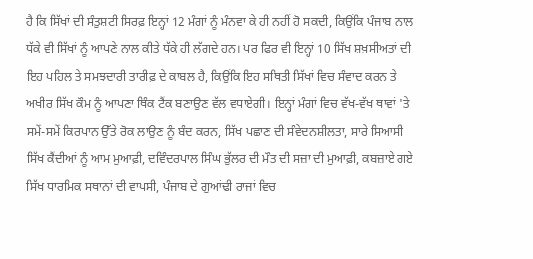ਹੈ ਕਿ ਸਿੱਖਾਂ ਦੀ ਸੰਤੁਸ਼ਟੀ ਸਿਰਫ਼ ਇਨ੍ਹਾਂ 12 ਮੰਗਾਂ ਨੂੰ ਮੰਨਵਾ ਕੇ ਹੀ ਨਹੀਂ ਹੋ ਸਕਦੀ, ਕਿਉਂਕਿ ਪੰਜਾਬ ਨਾਲ ਧੱਕੇ ਵੀ ਸਿੱਖਾਂ ਨੂੰ ਆਪਣੇ ਨਾਲ ਕੀਤੇ ਧੱਕੇ ਹੀ ਲੱਗਦੇ ਹਨ। ਪਰ ਫਿਰ ਵੀ ਇਨ੍ਹਾਂ 10 ਸਿੱਖ ਸ਼ਖ਼ਸੀਅਤਾਂ ਦੀ ਇਹ ਪਹਿਲ ਤੇ ਸਮਝਦਾਰੀ ਤਾਰੀਫ਼ ਦੇ ਕਾਬਲ ਹੈ, ਕਿਉਂਕਿ ਇਹ ਸਥਿਤੀ ਸਿੱਖਾਂ ਵਿਚ ਸੰਵਾਦ ਕਰਨ ਤੇ ਅਖੀਰ ਸਿੱਖ ਕੌਮ ਨੂੰ ਆਪਣਾ ਥਿੰਕ ਟੈਂਕ ਬਣਾਉਣ ਵੱਲ ਵਧਾਏਗੀ। ਇਨ੍ਹਾਂ ਮੰਗਾਂ ਵਿਚ ਵੱਖ-ਵੱਖ ਥਾਵਾਂ 'ਤੇ ਸਮੇਂ-ਸਮੇਂ ਕਿਰਪਾਨ ਉੱਤੇ ਰੋਕ ਲਾਉਣ ਨੂੰ ਬੰਦ ਕਰਨ, ਸਿੱਖ ਪਛਾਣ ਦੀ ਸੰਵੇਦਨਸ਼ੀਲਤਾ, ਸਾਰੇ ਸਿਆਸੀ ਸਿੱਖ ਕੈਂਦੀਆਂ ਨੂੰ ਆਮ ਮੁਆਫ਼ੀ, ਦਵਿੰਦਰਪਾਲ ਸਿੰਘ ਭੁੱਲਰ ਦੀ ਮੌਤ ਦੀ ਸਜ਼ਾ ਦੀ ਮੁਆਫ਼ੀ, ਕਬਜ਼ਾਏ ਗਏ ਸਿੱਖ ਧਾਰਮਿਕ ਸਥਾਨਾਂ ਦੀ ਵਾਪਸੀ, ਪੰਜਾਬ ਦੇ ਗੁਆਂਢੀ ਰਾਜਾਂ ਵਿਚ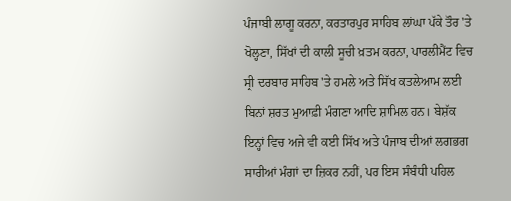ਪੰਜਾਬੀ ਲਾਗੂ ਕਰਨਾ, ਕਰਤਾਰਪੁਰ ਸਾਹਿਬ ਲਾਂਘਾ ਪੱਕੇ ਤੌਰ 'ਤੇ ਖੋਲ੍ਹਣਾ, ਸਿੱਖਾਂ ਦੀ ਕਾਲੀ ਸੂਚੀ ਖ਼ਤਮ ਕਰਨਾ, ਪਾਰਲੀਮੈਂਟ ਵਿਚ ਸ੍ਰੀ ਦਰਬਾਰ ਸਾਹਿਬ 'ਤੇ ਹਮਲੇ ਅਤੇ ਸਿੱਖ ਕਤਲੇਆਮ ਲਈ ਬਿਨਾਂ ਸ਼ਰਤ ਮੁਆਫ਼ੀ ਮੰਗਣਾ ਆਦਿ ਸ਼ਾਮਿਲ ਹਨ। ਬੇਸ਼ੱਕ ਇਨ੍ਹਾਂ ਵਿਚ ਅਜੇ ਵੀ ਕਈ ਸਿੱਖ ਅਤੇ ਪੰਜਾਬ ਦੀਆਂ ਲਗਭਗ ਸਾਰੀਆਂ ਮੰਗਾਂ ਦਾ ਜ਼ਿਕਰ ਨਹੀਂ, ਪਰ ਇਸ ਸੰਬੰਧੀ ਪਹਿਲ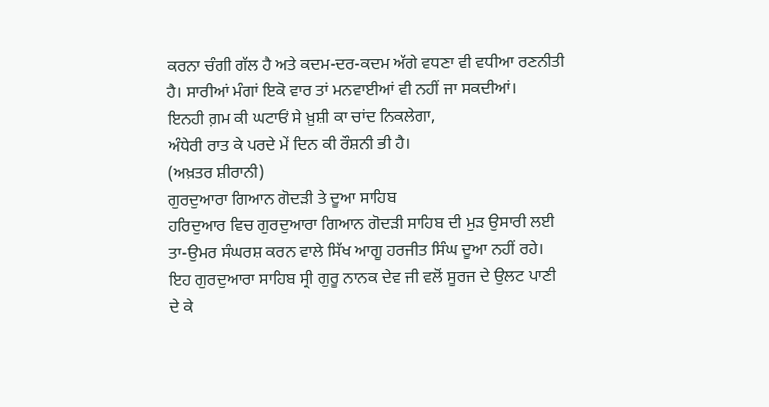ਕਰਨਾ ਚੰਗੀ ਗੱਲ ਹੈ ਅਤੇ ਕਦਮ-ਦਰ-ਕਦਮ ਅੱਗੇ ਵਧਣਾ ਵੀ ਵਧੀਆ ਰਣਨੀਤੀ ਹੈ। ਸਾਰੀਆਂ ਮੰਗਾਂ ਇਕੋ ਵਾਰ ਤਾਂ ਮਨਵਾਈਆਂ ਵੀ ਨਹੀਂ ਜਾ ਸਕਦੀਆਂ।
ਇਨਹੀ ਗ਼ਮ ਕੀ ਘਟਾਓਂ ਸੇ ਖ਼ੁਸ਼ੀ ਕਾ ਚਾਂਦ ਨਿਕਲੇਗਾ,
ਅੰਧੇਰੀ ਰਾਤ ਕੇ ਪਰਦੇ ਮੇਂ ਦਿਨ ਕੀ ਰੌਸ਼ਨੀ ਭੀ ਹੈ।
(ਅਖ਼ਤਰ ਸ਼ੀਰਾਨੀ)
ਗੁਰਦੁਆਰਾ ਗਿਆਨ ਗੋਦੜੀ ਤੇ ਦੂਆ ਸਾਹਿਬ
ਹਰਿਦੁਆਰ ਵਿਚ ਗੁਰਦੁਆਰਾ ਗਿਆਨ ਗੋਦੜੀ ਸਾਹਿਬ ਦੀ ਮੁੜ ਉਸਾਰੀ ਲਈ ਤਾ-ਉਮਰ ਸੰਘਰਸ਼ ਕਰਨ ਵਾਲੇ ਸਿੱਖ ਆਗੂ ਹਰਜੀਤ ਸਿੰਘ ਦੂਆ ਨਹੀਂ ਰਹੇ। ਇਹ ਗੁਰਦੁਆਰਾ ਸਾਹਿਬ ਸ੍ਰੀ ਗੁਰੂ ਨਾਨਕ ਦੇਵ ਜੀ ਵਲੋਂ ਸੂਰਜ ਦੇ ਉਲਟ ਪਾਣੀ ਦੇ ਕੇ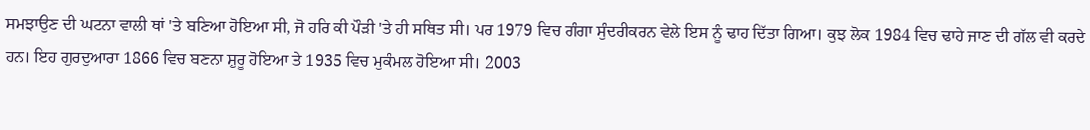ਸਮਝਾਉਣ ਦੀ ਘਟਨਾ ਵਾਲੀ ਥਾਂ 'ਤੇ ਬਣਿਆ ਹੋਇਆ ਸੀ, ਜੋ ਹਰਿ ਕੀ ਪੌੜੀ 'ਤੇ ਹੀ ਸਥਿਤ ਸੀ। ਪਰ 1979 ਵਿਚ ਗੰਗਾ ਸੁੰਦਰੀਕਰਨ ਵੇਲੇ ਇਸ ਨੂੰ ਢਾਹ ਦਿੱਤਾ ਗਿਆ। ਕੁਝ ਲੋਕ 1984 ਵਿਚ ਢਾਹੇ ਜਾਣ ਦੀ ਗੱਲ ਵੀ ਕਰਦੇ ਹਨ। ਇਹ ਗੁਰਦੁਆਰਾ 1866 ਵਿਚ ਬਣਨਾ ਸ਼ੁਰੂ ਹੋਇਆ ਤੇ 1935 ਵਿਚ ਮੁਕੰਮਲ ਹੋਇਆ ਸੀ। 2003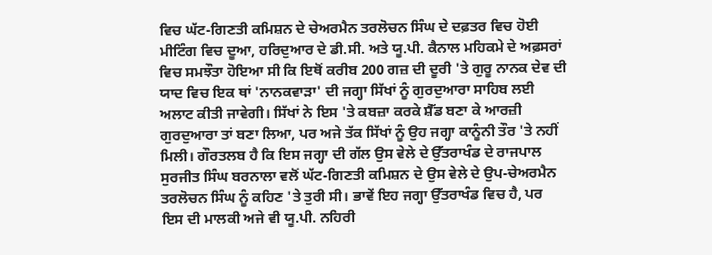ਵਿਚ ਘੱਟ-ਗਿਣਤੀ ਕਮਿਸ਼ਨ ਦੇ ਚੇਅਰਮੈਨ ਤਰਲੋਚਨ ਸਿੰਘ ਦੇ ਦਫ਼ਤਰ ਵਿਚ ਹੋਈ ਮੀਟਿੰਗ ਵਿਚ ਦੂਆ, ਹਰਿਦੁਆਰ ਦੇ ਡੀ.ਸੀ. ਅਤੇ ਯੂ.ਪੀ. ਕੈਨਾਲ ਮਹਿਕਮੇ ਦੇ ਅਫ਼ਸਰਾਂ ਵਿਚ ਸਮਝੌਤਾ ਹੋਇਆ ਸੀ ਕਿ ਇਥੋਂ ਕਰੀਬ 200 ਗਜ਼ ਦੀ ਦੂਰੀ 'ਤੇ ਗੁਰੂ ਨਾਨਕ ਦੇਵ ਦੀ ਯਾਦ ਵਿਚ ਇਕ ਥਾਂ 'ਨਾਨਕਵਾੜਾ' ਦੀ ਜਗ੍ਹਾ ਸਿੱਖਾਂ ਨੂੰ ਗੁਰਦੁਆਰਾ ਸਾਹਿਬ ਲਈ ਅਲਾਟ ਕੀਤੀ ਜਾਵੇਗੀ। ਸਿੱਖਾਂ ਨੇ ਇਸ 'ਤੇ ਕਬਜ਼ਾ ਕਰਕੇ ਸ਼ੈੱਡ ਬਣਾ ਕੇ ਆਰਜ਼ੀ ਗੁਰਦੁਆਰਾ ਤਾਂ ਬਣਾ ਲਿਆ, ਪਰ ਅਜੇ ਤੱਕ ਸਿੱਖਾਂ ਨੂੰ ਉਹ ਜਗ੍ਹਾ ਕਾਨੂੰਨੀ ਤੌਰ 'ਤੇ ਨਹੀਂ ਮਿਲੀ। ਗੌਰਤਲਬ ਹੈ ਕਿ ਇਸ ਜਗ੍ਹਾ ਦੀ ਗੱਲ ਉਸ ਵੇਲੇ ਦੇ ਉੱਤਰਾਖੰਡ ਦੇ ਰਾਜਪਾਲ ਸੁਰਜੀਤ ਸਿੰਘ ਬਰਨਾਲਾ ਵਲੋਂ ਘੱਟ-ਗਿਣਤੀ ਕਮਿਸ਼ਨ ਦੇ ਉਸ ਵੇਲੇ ਦੇ ਉਪ-ਚੇਅਰਮੈਨ ਤਰਲੋਚਨ ਸਿੰਘ ਨੂੰ ਕਹਿਣ 'ਤੇ ਤੁਰੀ ਸੀ। ਭਾਵੇਂ ਇਹ ਜਗ੍ਹਾ ਉੱਤਰਾਖੰਡ ਵਿਚ ਹੈ, ਪਰ ਇਸ ਦੀ ਮਾਲਕੀ ਅਜੇ ਵੀ ਯੂ.ਪੀ. ਨਹਿਰੀ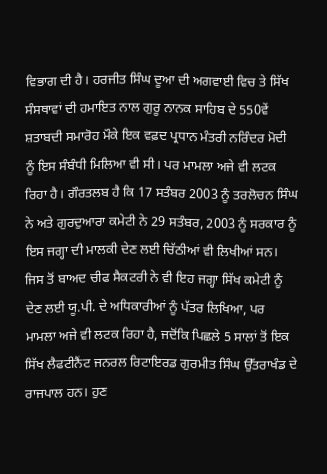ਵਿਭਾਗ ਦੀ ਹੈ। ਹਰਜੀਤ ਸਿੰਘ ਦੂਆ ਦੀ ਅਗਵਾਈ ਵਿਚ ਤੇ ਸਿੱਖ ਸੰਸਥਾਵਾਂ ਦੀ ਹਮਾਇਤ ਨਾਲ ਗੁਰੂ ਨਾਨਕ ਸਾਹਿਬ ਦੇ 550ਵੇਂ ਸ਼ਤਾਬਦੀ ਸਮਾਰੋਹ ਮੌਕੇ ਇਕ ਵਫ਼ਦ ਪ੍ਰਧਾਨ ਮੰਤਰੀ ਨਰਿੰਦਰ ਮੋਦੀ ਨੂੰ ਇਸ ਸੰਬੰਧੀ ਮਿਲਿਆ ਵੀ ਸੀ। ਪਰ ਮਾਮਲਾ ਅਜੇ ਵੀ ਲਟਕ ਰਿਹਾ ਹੈ। ਗੌਰਤਲਬ ਹੈ ਕਿ 17 ਸਤੰਬਰ 2003 ਨੂੰ ਤਰਲੋਚਨ ਸਿੰਘ ਨੇ ਅਤੇ ਗੁਰਦੁਆਰਾ ਕਮੇਟੀ ਨੇ 29 ਸਤੰਬਰ, 2003 ਨੂੰ ਸਰਕਾਰ ਨੂੰ ਇਸ ਜਗ੍ਹਾ ਦੀ ਮਾਲਕੀ ਦੇਣ ਲਈ ਚਿੱਠੀਆਂ ਵੀ ਲਿਖੀਆਂ ਸਨ। ਜਿਸ ਤੋਂ ਬਾਅਦ ਚੀਫ ਸੈਕਟਰੀ ਨੇ ਵੀ ਇਹ ਜਗ੍ਹਾ ਸਿੱਖ ਕਮੇਟੀ ਨੂੰ ਦੇਣ ਲਈ ਯੂ.ਪੀ. ਦੇ ਅਧਿਕਾਰੀਆਂ ਨੂੰ ਪੱਤਰ ਲਿਖਿਆ, ਪਰ ਮਾਮਲਾ ਅਜੇ ਵੀ ਲਟਕ ਰਿਹਾ ਹੈ, ਜਦੋਂਕਿ ਪਿਛਲੇ 5 ਸਾਲਾਂ ਤੋਂ ਇਕ ਸਿੱਖ ਲੈਫਟੀਨੈਂਟ ਜਨਰਲ ਰਿਟਾਇਰਡ ਗੁਰਮੀਤ ਸਿੰਘ ਉੱਤਰਾਖੰਡ ਦੇ ਰਾਜਪਾਲ ਹਨ। ਹੁਣ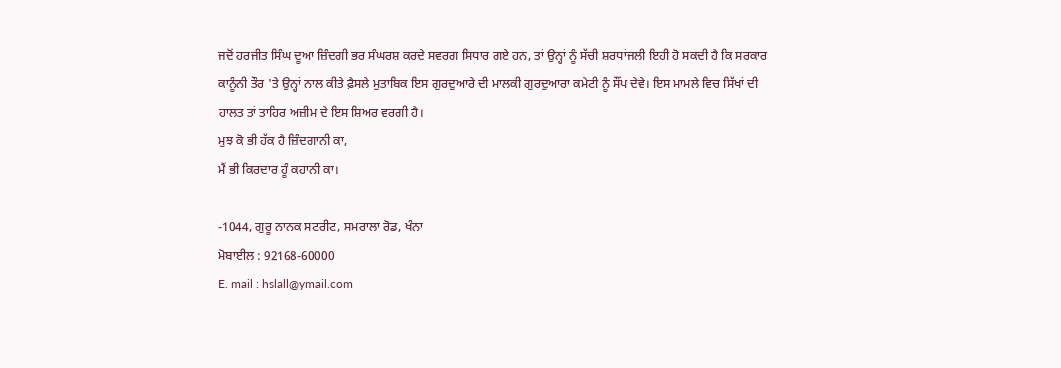ਜਦੋਂ ਹਰਜੀਤ ਸਿੰਘ ਦੂਆ ਜ਼ਿੰਦਗੀ ਭਰ ਸੰਘਰਸ਼ ਕਰਦੇ ਸਵਰਗ ਸਿਧਾਰ ਗਏ ਹਨ, ਤਾਂ ਉਨ੍ਹਾਂ ਨੂੰ ਸੱਚੀ ਸ਼ਰਧਾਂਜਲੀ ਇਹੀ ਹੋ ਸਕਦੀ ਹੈ ਕਿ ਸਰਕਾਰ ਕਾਨੂੰਨੀ ਤੌਰ 'ਤੇ ਉਨ੍ਹਾਂ ਨਾਲ ਕੀਤੇ ਫ਼ੈਸਲੇ ਮੁਤਾਬਿਕ ਇਸ ਗੁਰਦੁਆਰੇ ਦੀ ਮਾਲਕੀ ਗੁਰਦੁਆਰਾ ਕਮੇਟੀ ਨੂੰ ਸੌਂਪ ਦੇਵੇ। ਇਸ ਮਾਮਲੇ ਵਿਚ ਸਿੱਖਾਂ ਦੀ ਹਾਲਤ ਤਾਂ ਤਾਹਿਰ ਅਜ਼ੀਮ ਦੇ ਇਸ ਸ਼ਿਅਰ ਵਰਗੀ ਹੈ।
ਮੁਝ ਕੋ ਭੀ ਹੱਕ ਹੈ ਜ਼ਿੰਦਗਾਨੀ ਕਾ,
ਮੈਂ ਭੀ ਕਿਰਦਾਰ ਹੂੰ ਕਹਾਨੀ ਕਾ।

-1044, ਗੁਰੂ ਨਾਨਕ ਸਟਰੀਟ, ਸਮਰਾਲਾ ਰੋਡ, ਖੰਨਾ
ਮੋਬਾਈਲ : 92168-60000
E. mail : hslall@ymail.com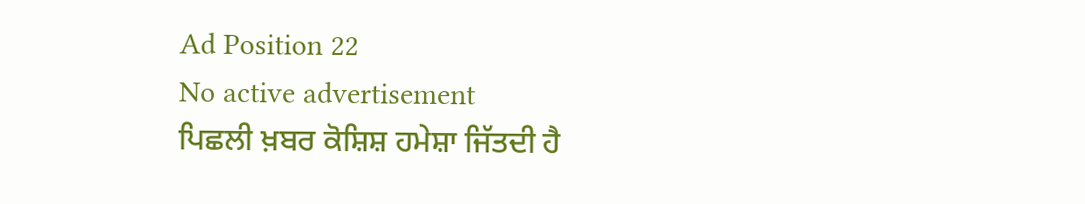Ad Position 22
No active advertisement
ਪਿਛਲੀ ਖ਼ਬਰ ਕੋਸ਼ਿਸ਼ ਹਮੇਸ਼ਾ ਜਿੱਤਦੀ ਹੈ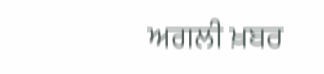ਅਗਲੀ ਖ਼ਬਰ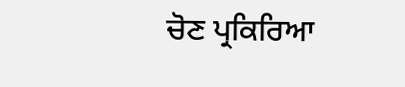ਚੋਣ ਪ੍ਰਕਿਰਿਆ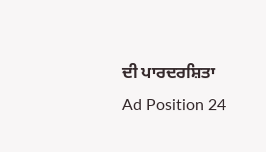ਦੀ ਪਾਰਦਰਸ਼ਿਤਾ
Ad Position 24